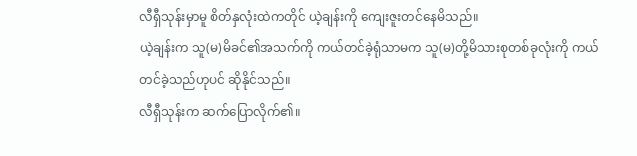လီရှီသုန်းမှာမူ စိတ်နှလုံးထဲကတိုင် ယဲ့ချန်းကို ကျေးဇူးတင်နေမိသည်။
ယဲ့ချန်းက သူ(မ)မိခင်၏အသက်ကို ကယ်တင်ခဲ့ရုံသာမက သူ(မ)တို့မိသားစုတစ်ခုလုံးကို ကယ်တင်ခဲ့သည်ဟုပင် ဆိုနိုင်သည်။
လီရှီသုန်းက ဆက်ပြောလိုက်၏။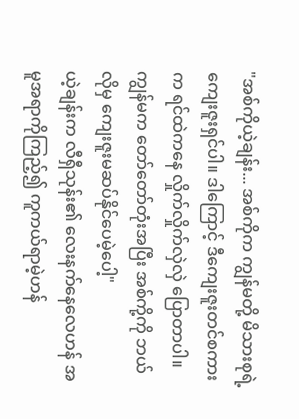"အစ်ကိုယဲ့ချန်း... အစ်ကိုက ကျွန်မတို့ မိသားစုရဲ့ ကျေးဇူးရှင်ပါ။ ဒါကြောင့် ဒီကျေးဇူးတင်စကားက ရင်ထဲကနေ လှိုက်လှိုက်လှဲလှဲ ပြောတာပါ။ ကျွန်မက တော်တော်တုံးအပြီး အစ်ကို့ကို ဘယ်လိုမှ ကျေးဇူးမဆပ်နိုင်ပေမဲ့ပေါ့"
ယဲ့ချန်းက လီရှီသုန်း၏ လေးနက်နေလေဟန် အမူအရာကိုကြည့်၍ ကူကယ်ရာမဲ့ဟန်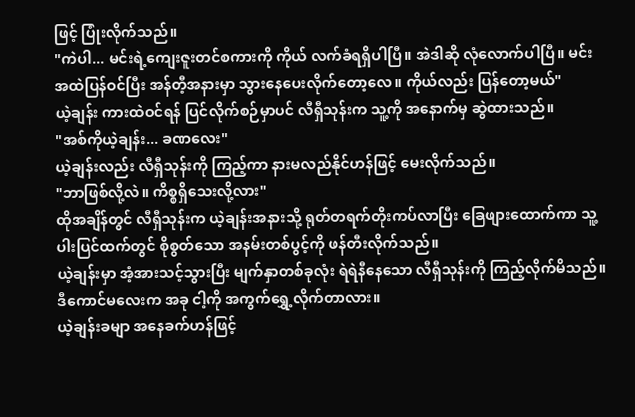ဖြင့် ပြုံးလိုက်သည်။
"ကဲပါ... မင်းရဲ့ကျေးဇူးတင်စကားကို ကိုယ် လက်ခံရရှိပါပြီ။ အဲဒါဆို လုံလောက်ပါပြီ။ မင်း အထဲပြန်ဝင်ပြီး အန်တီ့အနားမှာ သွားနေပေးလိုက်တော့လေ။ ကိုယ်လည်း ပြန်တော့မယ်"
ယဲ့ချန်း ကားထဲဝင်ရန် ပြင်လိုက်စဉ်မှာပင် လီရှီသုန်းက သူ့ကို အနောက်မှ ဆွဲထားသည်။
"အစ်ကိုယဲ့ချန်း... ခဏလေး"
ယဲ့ချန်းလည်း လီရှီသုန်းကို ကြည့်ကာ နားမလည်နိုင်ဟန်ဖြင့် မေးလိုက်သည်။
"ဘာဖြစ်လို့လဲ။ ကိစ္စရှိသေးလို့လား"
ထိုအချိန်တွင် လီရှီသုန်းက ယဲ့ချန်းအနားသို့ ရုတ်တရက်တိုးကပ်လာပြီး ခြေဖျားထောက်ကာ သူ့ပါးပြင်ထက်တွင် စိုစွတ်သော အနမ်းတစ်ပွင့်ကို ဖန်တီးလိုက်သည်။
ယဲ့ချန်းမှာ အံ့အားသင့်သွားပြီး မျက်နှာတစ်ခုလုံး ရဲရဲနီနေသော လီရှီသုန်းကို ကြည့်လိုက်မိသည်။
ဒီကောင်မလေးက အခု ငါ့ကို အကွက်ရွှေ့လိုက်တာလား။
ယဲ့ချန်းခမျာ အနေခက်ဟန်ဖြင့်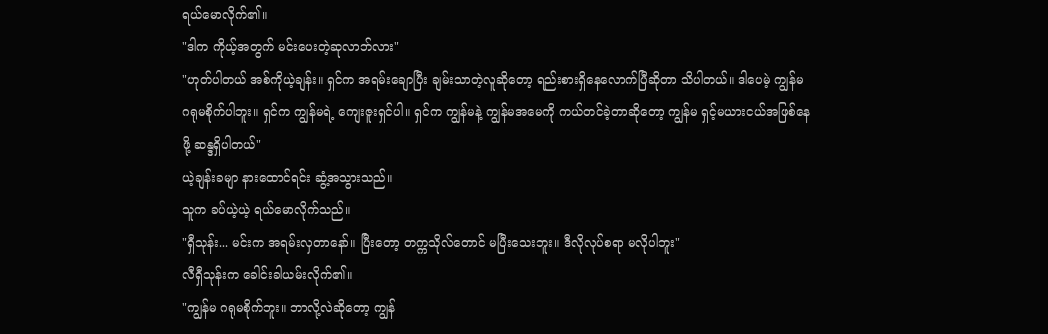ရယ်မောလိုက်၏။
"ဒါက ကိုယ့်အတွက် မင်းပေးတဲ့ဆုလာဘ်လား"
"ဟုတ်ပါတယ် အစ်ကိုယဲ့ချန်း။ ရှင်က အရမ်းချောပြီး ချမ်းသာတဲ့လူဆိုတော့ ရည်းစားရှိနေလောက်ပြီဆိုတာ သိပါတယ်။ ဒါပေမဲ့ ကျွန်မ ဂရုမစိုက်ပါဘူး။ ရှင်က ကျွန်မရဲ့ ကျေးဇူးရှင်ပါ။ ရှင်က ကျွန်မနဲ့ ကျွန်မအမေကို ကယ်တင်ခဲ့တာဆိုတော့ ကျွန်မ ရှင့်မယားငယ်အဖြစ်နေဖို့ ဆန္ဒရှိပါတယ်"
ယဲ့ချန်းခမျာ နားထောင်ရင်း ဆွံ့အသွားသည်။
သူက ခပ်ယဲ့ယဲ့ ရယ်မောလိုက်သည်။
"ရှီသုန်း... မင်းက အရမ်းလှတာနော်။ ပြီးတော့ တက္ကသိုလ်တောင် မပြီးသေးဘူး။ ဒီလိုလုပ်စရာ မလိုပါဘူး"
လီရှီသုန်းက ခေါင်းခါယမ်းလိုက်၏။
"ကျွန်မ ဂရုမစိုက်ဘူး။ ဘာလို့လဲဆိုတော့ ကျွန်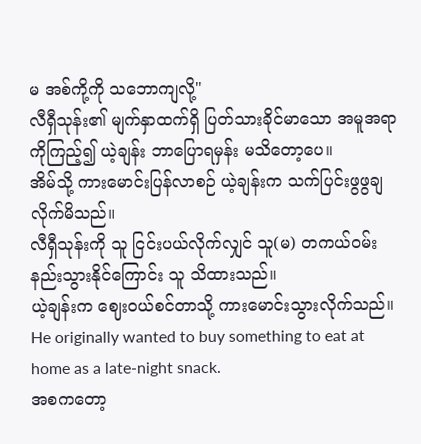မ အစ်ကို့ကို သဘောကျလို့"
လီရှီသုန်း၏ မျက်နှာထက်ရှိ ပြတ်သားခိုင်မာသော အမူအရာကိုကြည့်၍ ယဲ့ချန်း ဘာပြောရမှန်း မသိတော့ပေ။
အိမ်သို့ ကားမောင်းပြန်လာစဉ် ယဲ့ချန်းက သက်ပြင်းဖွဖွချလိုက်မိသည်။
လီရှီသုန်းကို သူ ငြင်းပယ်လိုက်လျှင် သူ(မ) တကယ်ဝမ်းနည်းသွားနိုင်ကြောင်း သူ သိထားသည်။
ယဲ့ချန်းက ဈေးဝယ်စင်တာသို့ ကားမောင်းသွားလိုက်သည်။
He originally wanted to buy something to eat at home as a late-night snack.
အစကတော့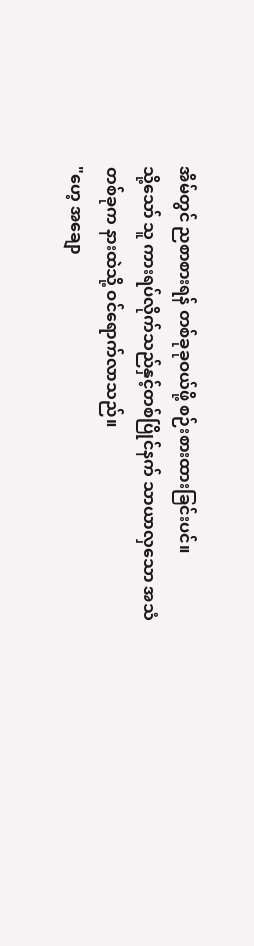အိမ်တွင် ညစာစားရန် တစ်ခုခုဝယ်ဖို့ စဉ်းစားထားခြင်းပင်။
သို့သော် သူ ကားရပ်လိုက်သည်နှင့်တစ်ပြိုင်နက် သာယာလှသော အသံတစ်ခုက နားထဲသို့ ဝင်ရောက်လာသည်။
"ဟေ့ အချော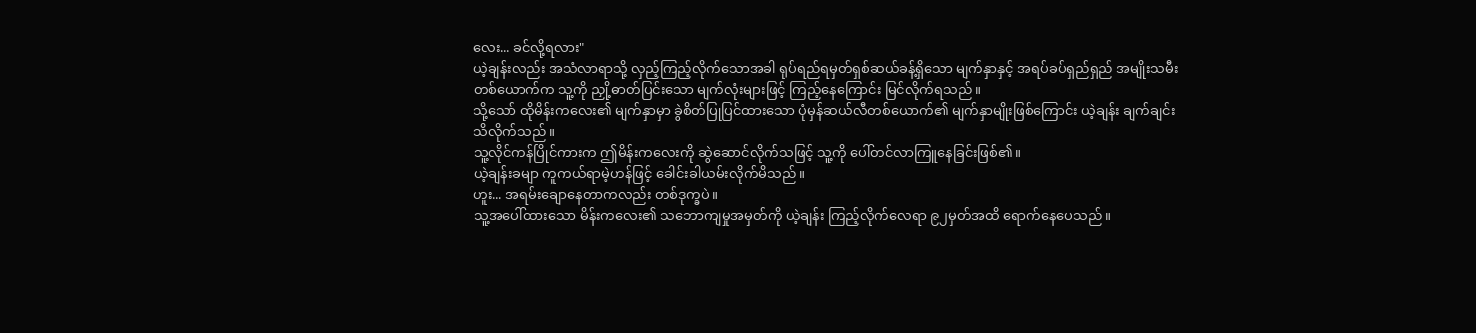လေး... ခင်လို့ရလား"
ယဲ့ချန်းလည်း အသံလာရာသို့ လှည့်ကြည့်လိုက်သောအခါ ရုပ်ရည်ရမှတ်ရှစ်ဆယ်ခန့်ရှိသော မျက်နှာနှင့် အရပ်ခပ်ရှည်ရှည် အမျိုးသမီးတစ်ယောက်က သူ့ကို ညှို့ဓာတ်ပြင်းသော မျက်လုံးများဖြင့် ကြည့်နေကြောင်း မြင်လိုက်ရသည်။
သို့သော် ထိုမိန်းကလေး၏ မျက်နှာမှာ ခွဲစိတ်ပြုပြင်ထားသော ပုံမှန်ဆယ်လီတစ်ယောက်၏ မျက်နှာမျိုးဖြစ်ကြောင်း ယဲ့ချန်း ချက်ချင်းသိလိုက်သည်။
သူ့လိုင်ကန်ပြိုင်ကားက ဤမိန်းကလေးကို ဆွဲဆောင်လိုက်သဖြင့် သူ့ကို ပေါ်တင်လာကြူနေခြင်းဖြစ်၏။
ယဲ့ချန်းခမျာ ကူကယ်ရာမဲ့ဟန်ဖြင့် ခေါင်းခါယမ်းလိုက်မိသည်။
ဟူး... အရမ်းချောနေတာကလည်း တစ်ဒုက္ခပဲ။
သူ့အပေါ်ထားသော မိန်းကလေး၏ သဘောကျမှုအမှတ်ကို ယဲ့ချန်း ကြည့်လိုက်လေရာ ၉၂မှတ်အထိ ရောက်နေပေသည်။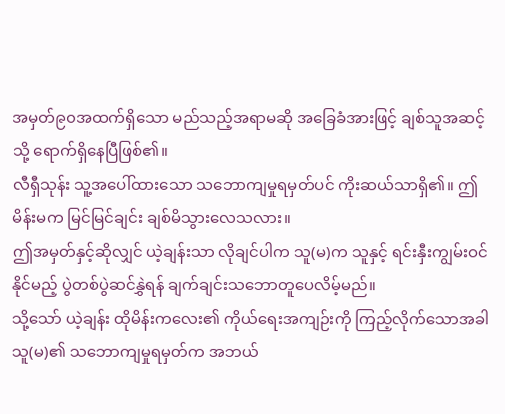အမှတ်၉၀အထက်ရှိသော မည်သည့်အရာမဆို အခြေခံအားဖြင့် ချစ်သူအဆင့်သို့ ရောက်ရှိနေပြီဖြစ်၏။
လီရှီသုန်း သူ့အပေါ်ထားသော သဘောကျမှုရမှတ်ပင် ကိုးဆယ်သာရှိ၏။ ဤမိန်းမက မြင်မြင်ချင်း ချစ်မိသွားလေသလား။
ဤအမှတ်နှင့်ဆိုလျှင် ယဲ့ချန်းသာ လိုချင်ပါက သူ(မ)က သူနှင့် ရင်းနှီးကျွမ်းဝင်နိုင်မည့် ပွဲတစ်ပွဲဆင်နွှဲရန် ချက်ချင်းသဘောတူပေလိမ့်မည်။
သို့သော် ယဲ့ချန်း ထိုမိန်းကလေး၏ ကိုယ်ရေးအကျဉ်းကို ကြည့်လိုက်သောအခါ သူ(မ)၏ သဘောကျမှုရမှတ်က အဘယ်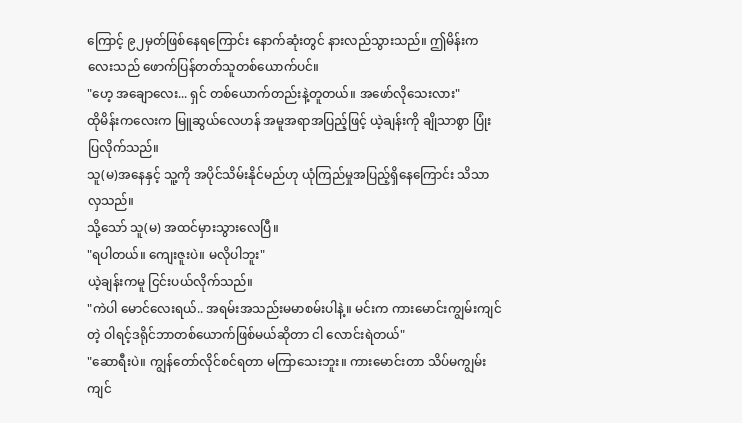ကြောင့် ၉၂မှတ်ဖြစ်နေရကြောင်း နောက်ဆုံးတွင် နားလည်သွားသည်။ ဤမိန်းကလေးသည် ဖောက်ပြန်တတ်သူတစ်ယောက်ပင်။
"ဟေ့ အချောလေး... ရှင် တစ်ယောက်တည်းနဲ့တူတယ်။ အဖော်လိုသေးလား"
ထိုမိန်းကလေးက မြူဆွယ်လေဟန် အမူအရာအပြည့်ဖြင့် ယဲ့ချန်းကို ချိုသာစွာ ပြုံးပြလိုက်သည်။
သူ(မ)အနေနှင့် သူ့ကို အပိုင်သိမ်းနိုင်မည်ဟု ယုံကြည်မှုအပြည့်ရှိနေကြောင်း သိသာလှသည်။
သို့သော် သူ(မ) အထင်မှားသွားလေပြီ။
"ရပါတယ်။ ကျေးဇူးပဲ။ မလိုပါဘူး"
ယဲ့ချန်းကမူ ငြင်းပယ်လိုက်သည်။
"ကဲပါ မောင်လေးရယ်.. အရမ်းအသည်းမမာစမ်းပါနဲ့။ မင်းက ကားမောင်းကျွမ်းကျင်တဲ့ ဝါရင့်ဒရိုင်ဘာတစ်ယောက်ဖြစ်မယ်ဆိုတာ ငါ လောင်းရဲတယ်"
"ဆောရီးပဲ။ ကျွန်တော်လိုင်စင်ရတာ မကြာသေးဘူး။ ကားမောင်းတာ သိပ်မကျွမ်းကျင်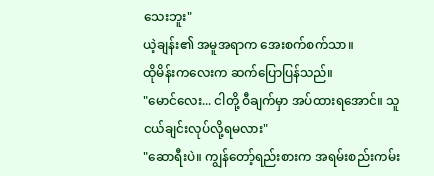သေးဘူး"
ယဲ့ချန်း၏ အမူအရာက အေးစက်စက်သာ။
ထိုမိန်းကလေးက ဆက်ပြောပြန်သည်။
"မောင်လေး... ငါတို့ ဝီချက်မှာ အပ်ထားရအောင်။ သူငယ်ချင်းလုပ်လို့ရမလား"
"ဆောရီးပဲ။ ကျွန်တော့်ရည်းစားက အရမ်းစည်းကမ်း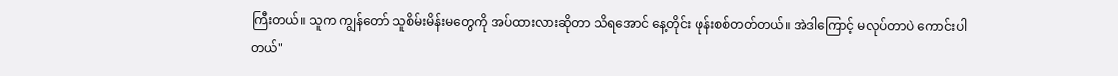ကြီးတယ်။ သူက ကျွန်တော် သူစိမ်းမိန်းမတွေကို အပ်ထားလားဆိုတာ သိရအောင် နေ့တိုင်း ဖုန်းစစ်တတ်တယ်။ အဲဒါကြောင့် မလုပ်တာပဲ ကောင်းပါတယ်"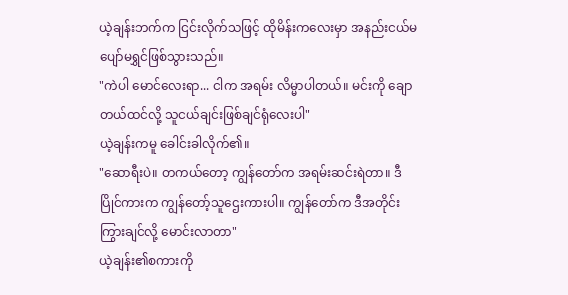ယဲ့ချန်းဘက်က ငြင်းလိုက်သဖြင့် ထိုမိန်းကလေးမှာ အနည်းငယ်မပျော်မရွှင်ဖြစ်သွားသည်။
"ကဲပါ မောင်လေးရာ... ငါက အရမ်း လိမ္မာပါတယ်။ မင်းကို ချောတယ်ထင်လို့ သူငယ်ချင်းဖြစ်ချင်ရုံလေးပါ"
ယဲ့ချန်းကမူ ခေါင်းခါလိုက်၏။
"ဆောရီးပဲ။ တကယ်တော့ ကျွန်တော်က အရမ်းဆင်းရဲတာ။ ဒီပြိုင်ကားက ကျွန်တော့်သူဌေးကားပါ။ ကျွန်တော်က ဒီအတိုင်းကြွားချင်လို့ မောင်းလာတာ"
ယဲ့ချန်း၏စကားကို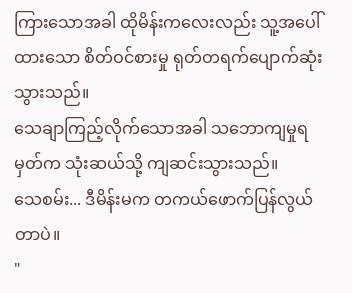ကြားသောအခါ ထိုမိန်းကလေးလည်း သူ့အပေါ်ထားသော စိတ်ဝင်စားမှု ရုတ်တရက်ပျောက်ဆုံးသွားသည်။
သေချာကြည့်လိုက်သောအခါ သဘောကျမှုရမှတ်က သုံးဆယ်သို့ ကျဆင်းသွားသည်။
သေစမ်း... ဒီမိန်းမက တကယ်ဖောက်ပြန်လွယ်တာပဲ။
"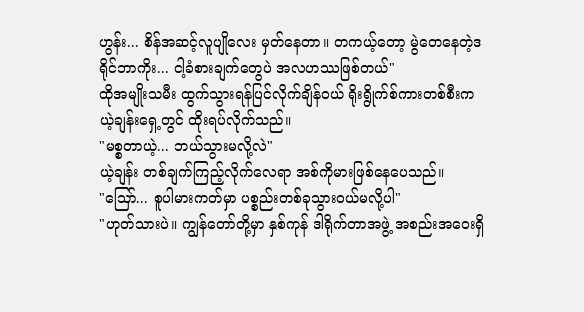ဟွန်း... စိန်အဆင့်လူပျိုလေး မှတ်နေတာ။ တကယ့်တော့ မွဲတေနေတဲ့ဒရိုင်ဘာကိုး... ငါ့ခံစားချက်တွေပဲ အလဟဿဖြစ်တယ်"
ထိုအမျိုးသမီး ထွက်သွားရန်ပြင်လိုက်ချိန်ဝယ် ရိုးရွိုက်စ်ကားတစ်စီးက ယဲ့ချန်းရှေ့တွင် ထိုးရပ်လိုက်သည်။
"မစ္စတာယဲ့... ဘယ်သွားမလို့လဲ"
ယဲ့ချန်း တစ်ချက်ကြည့်လိုက်လေရာ အစ်ကိုမားဖြစ်နေပေသည်။
"သြော်... စူပါမားကတ်မှာ ပစ္စည်းတစ်ခုသွားဝယ်မလို့ပါ"
"ဟုတ်သားပဲ။ ကျွန်တော်တို့မှာ နှစ်ကုန် ဒါရိုက်တာအဖွဲ့ အစည်းအဝေးရှိ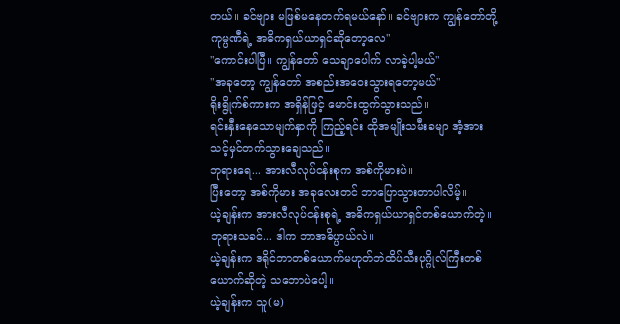တယ်။ ခင်ဗျား မဖြစ်မနေတက်ရမယ်နော်။ ခင်ဗျားက ကျွန်တော်တို့ကုမ္ပဏီရဲ့ အဓိကရှယ်ယာရှင်ဆိုတော့လေ"
"ကောင်းပါပြီ။ ကျွန်တော် သေချာပေါက် လာခဲ့ပါ့မယ်"
"အခုတော့ ကျွန်တော် အစည်းအဝေးသွားရတော့မယ်"
ရိုးရွိုက်စ်ကားက အရှိန်ဖြင့် မောင်းထွက်သွားသည်။
ရင်းနှီးနေသောမျက်နှာကို ကြည့်ရင်း ထိုအမျိုးသမီးခမျာ အံ့အားသင့်မှင်တက်သွားချေသည်။
ဘုရားရေ... အားလီလုပ်ငန်းစုက အစ်ကိုမားပဲ။
ပြီးတော့ အစ်ကိုမား အခုလေးတင် ဘာပြောသွားတာပါလိမ့်။
ယဲ့ချန်းက အားလီလုပ်ငန်းစုရဲ့ အဓိကရှယ်ယာရှင်တစ်ယောက်တဲ့။
ဘုရားသခင်... ဒါက ဘာအဓိပ္ပာယ်လဲ။
ယဲ့ချန်းက ဒရိုင်ဘာတစ်ယောက်မဟုတ်ဘဲထိပ်သီးပုဂ္ဂိုလ်ကြီးတစ်ယောက်ဆိုတဲ့ သဘောပဲပေါ့။
ယဲ့ချန်းက သူ(မ)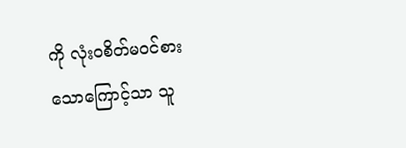ကို လုံးဝစိတ်မဝင်စားသောကြောင့်သာ သူ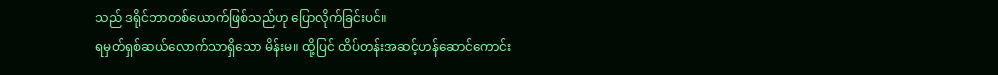သည် ဒရိုင်ဘာတစ်ယောက်ဖြစ်သည်ဟု ပြောလိုက်ခြင်းပင်။
ရမှတ်ရှစ်ဆယ်လောက်သာရှိသော မိန်းမ။ ထို့ပြင် ထိပ်တန်းအဆင့်ဟန်ဆောင်ကောင်း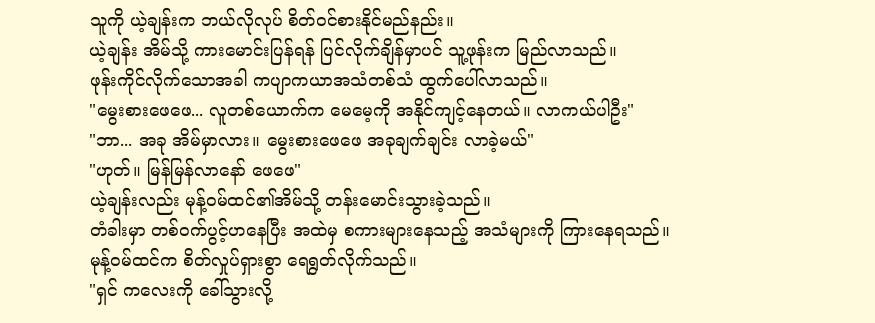သူကို ယဲ့ချန်းက ဘယ်လိုလုပ် စိတ်ဝင်စားနိုင်မည်နည်း။
ယဲ့ချန်း အိမ်သို့ ကားမောင်းပြန်ရန် ပြင်လိုက်ချိန်မှာပင် သူ့ဖုန်းက မြည်လာသည်။
ဖုန်းကိုင်လိုက်သောအခါ ကပျာကယာအသံတစ်သံ ထွက်ပေါ်လာသည်။
"မွေးစားဖေဖေ... လူတစ်ယောက်က မေမေ့ကို အနိုင်ကျင့်နေတယ်။ လာကယ်ပါဦး"
"ဘာ... အခု အိမ်မှာလား။ မွေးစားဖေဖေ အခုချက်ချင်း လာခဲ့မယ်"
"ဟုတ်။ မြန်မြန်လာနော် ဖေဖေ"
ယဲ့ချန်းလည်း မုန့်ဝမ်ထင်၏အိမ်သို့ တန်းမောင်းသွားခဲ့သည်။
တံခါးမှာ တစ်ဝက်ပွင့်ဟနေပြီး အထဲမှ စကားများနေသည့် အသံများကို ကြားနေရသည်။
မုန့်ဝမ်ထင်က စိတ်လှုပ်ရှားစွာ ရေရွတ်လိုက်သည်။
"ရှင် ကလေးကို ခေါ်သွားလို့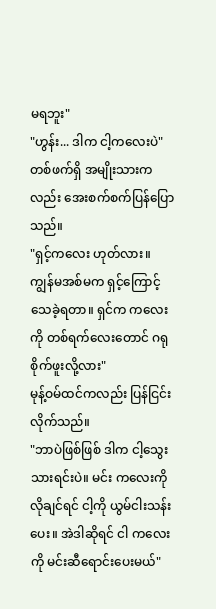မရဘူး"
"ဟွန်း... ဒါက ငါ့ကလေးပဲ"
တစ်ဖက်ရှိ အမျိုးသားကလည်း အေးစက်စက်ပြန်ပြောသည်။
"ရှင့်ကလေး ဟုတ်လား။ ကျွန်မအစ်မက ရှင့်ကြောင့် သေခဲ့ရတာ။ ရှင်က ကလေးကို တစ်ရက်လေးတောင် ဂရုစိုက်ဖူးလို့လား"
မုန့်ဝမ်ထင်ကလည်း ပြန်ငြင်းလိုက်သည်။
"ဘာပဲဖြစ်ဖြစ် ဒါက ငါ့သွေးသားရင်းပဲ။ မင်း ကလေးကိုလိုချင်ရင် ငါ့ကို ယွမ်ငါးသန်းပေး။ အဲဒါဆိုရင် ငါ ကလေးကို မင်းဆီရောင်းပေးမယ်"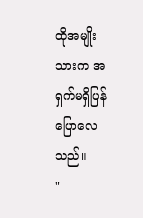ထိုအမျိုးသားက အရှက်မရှိပြန်ပြောလေသည်။
"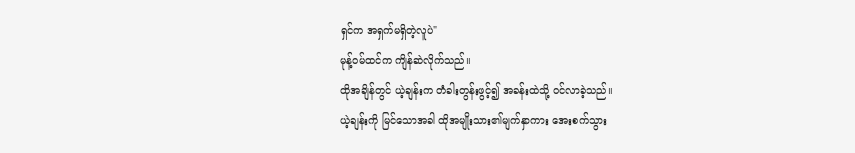ရှင်က အရှက်မရှိတဲ့လူပဲ"
မုန့်ဝမ်ထင်က ကျိန်ဆဲလိုက်သည်။
ထိုအချိန်တွင် ယဲ့ချန်းက တံခါးတွန်းဖွင့်၍ အခန်းထဲသို့ ဝင်လာခဲ့သည်။
ယဲ့ချန်းကို မြင်သောအခါ ထိုအမျိုးသား၏မျက်နှာကား အေးစက်သွား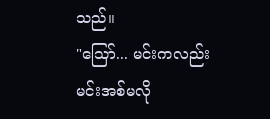သည်။
"သြော်... မင်းကလည်း မင်းအစ်မလို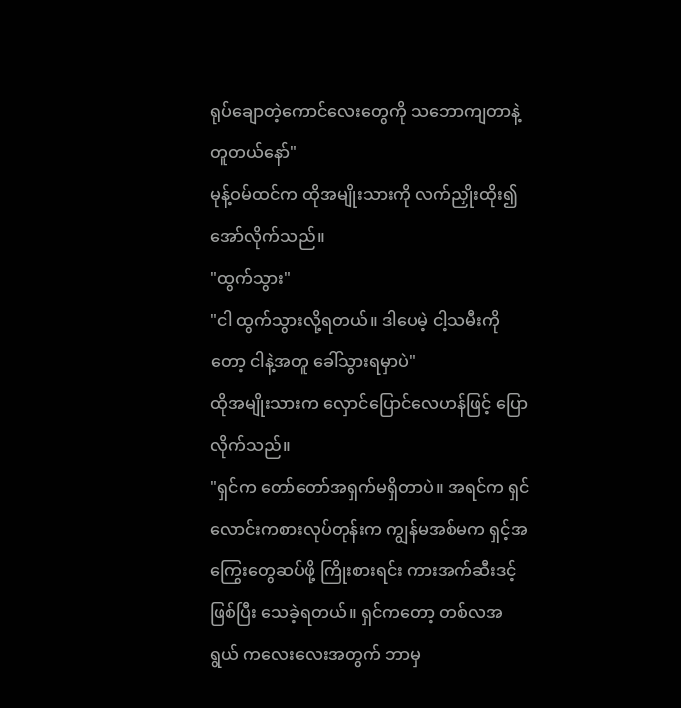ရုပ်ချောတဲ့ကောင်လေးတွေကို သဘောကျတာနဲ့တူတယ်နော်"
မုန့်ဝမ်ထင်က ထိုအမျိုးသားကို လက်ညှိုးထိုး၍ အော်လိုက်သည်။
"ထွက်သွား"
"ငါ ထွက်သွားလို့ရတယ်။ ဒါပေမဲ့ ငါ့သမီးကိုတော့ ငါနဲ့အတူ ခေါ်သွားရမှာပဲ"
ထိုအမျိုးသားက လှောင်ပြောင်လေဟန်ဖြင့် ပြောလိုက်သည်။
"ရှင်က တော်တော်အရှက်မရှိတာပဲ။ အရင်က ရှင် လောင်းကစားလုပ်တုန်းက ကျွန်မအစ်မက ရှင့်အကြွေးတွေဆပ်ဖို့ ကြိုးစားရင်း ကားအက်ဆီးဒင့်ဖြစ်ပြီး သေခဲ့ရတယ်။ ရှင်ကတော့ တစ်လအရွယ် ကလေးလေးအတွက် ဘာမှ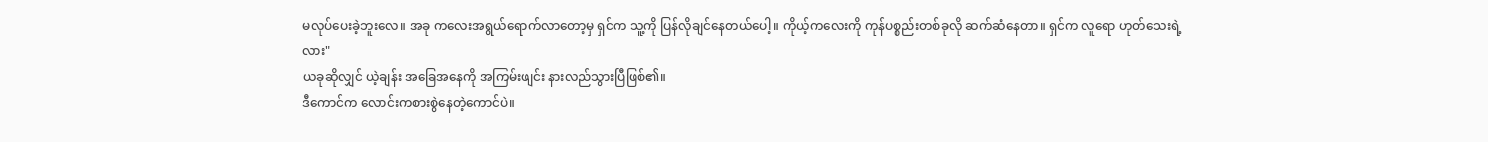မလုပ်ပေးခဲ့ဘူးလေ။ အခု ကလေးအရွယ်ရောက်လာတော့မှ ရှင်က သူ့ကို ပြန်လိုချင်နေတယ်ပေါ့။ ကိုယ့်ကလေးကို ကုန်ပစ္စည်းတစ်ခုလို ဆက်ဆံနေတာ။ ရှင်က လူရော ဟုတ်သေးရဲ့လား"
ယခုဆိုလျှင် ယဲ့ချန်း အခြေအနေကို အကြမ်းဖျင်း နားလည်သွားပြီဖြစ်၏။
ဒီကောင်က လောင်းကစားစွဲနေတဲ့ကောင်ပဲ။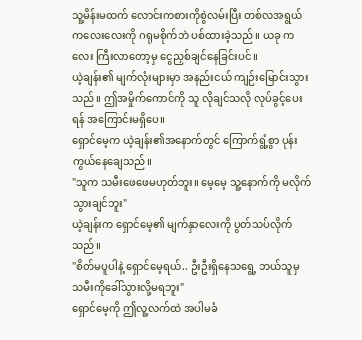သူ့မိန်းမထက် လောင်းကစားကိုစွဲလမ်းပြီး တစ်လအရွယ် ကလေးလေးကို ဂရုမစိုက်ဘဲ ပစ်ထားခဲ့သည်။ ယခု ကလေး ကြီးလာတော့မှ ငွေညှစ်ချင်နေခြင်းပင်။
ယဲ့ချန်း၏ မျက်လုံးများမှာ အနည်းငယ် ကျဉ်းမြောင်းသွားသည်။ ဤအမှိုက်ကောင်ကို သူ လိုချင်သလို လုပ်ခွင့်ပေးရန် အကြောင်းမရှိပေ။
ရှောင်မေ့က ယဲ့ချန်း၏အနောက်တွင် ကြောက်ရွံ့စွာ ပုန်းကွယ်နေချေသည်။
"သူက သမီးဖေဖေမဟုတ်ဘူး။ မေ့မေ့ သူ့နောက်ကို မလိုက်သွားချင်ဘူး"
ယဲ့ချန်းက ရှောင်မေ့၏ မျက်နှာလေးကို ပွတ်သပ်လိုက်သည်။
"စိတ်မပူပါနဲ့ ရှောင်မေ့ရယ်.. ဦးဦးရှိနေသရွေ့ ဘယ်သူမှ သမီးကိုခေါ်သွားလို့မရဘူး"
ရှောင်မေ့ကို ဤလူ့လက်ထဲ အပါမခံ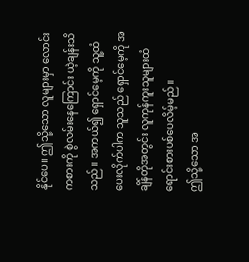နိုင်ပေ။ ဤသို့သော လူများမှာ လောင်းကစားကို စွဲလမ်းနေကြောင်း ယဲ့ချန်းသိသည်။ အကယ်၍ ရှောင်မေ့ကို သူ့ထံ ပေးလိုက်ပါက သူသည် ရှောင်မေ့ကို အချိန်တိုအတွင်း လူကုန်ကူးသူများထံ ရောင်းစားပစ်ပေလိမ့်မည်။
ဤသို့သော အ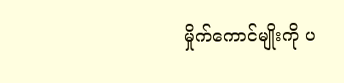မှိုက်ကောင်မျိုးကို ပ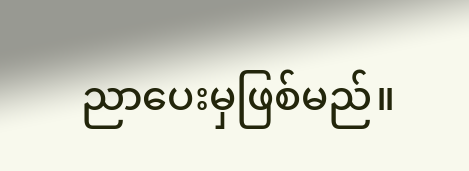ညာပေးမှဖြစ်မည်။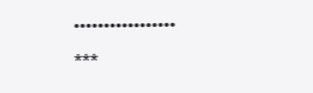•••••••••••••••••
***